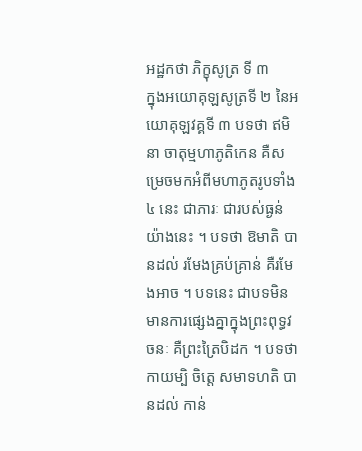អដ្ឋកថា ភិក្ខុសូត្រ ទី ៣
ក្នុងអយោគុឡសូត្រទី ២ នៃអយោគុឡវគ្គទី ៣ បទថា ឥមិនា ចាតុម្មហាភូតិកេន គឺសម្រេចមកអំពីមហាភូតរូបទាំង ៤ នេះ ជាភារៈ ជារបស់ធ្ងន់យ៉ាងនេះ ។ បទថា ឱមាតិ បានដល់ រមែងគ្រប់គ្រាន់ គឺរមែងអាច ។ បទនេះ ជាបទមិនមានការផ្សេងគ្នាក្នុងព្រះពុទ្ធវចនៈ គឺព្រះត្រៃបិដក ។ បទថា កាយម្បិ ចិត្តេ សមាទហតិ បានដល់ កាន់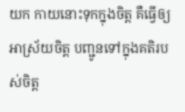យក កាយនោះទុកក្នុងចិត្ត គឺធ្វើឲ្យអាស្រ័យចិត្ត បញ្ជូនទៅក្នុងគតិរបស់ចិត្ត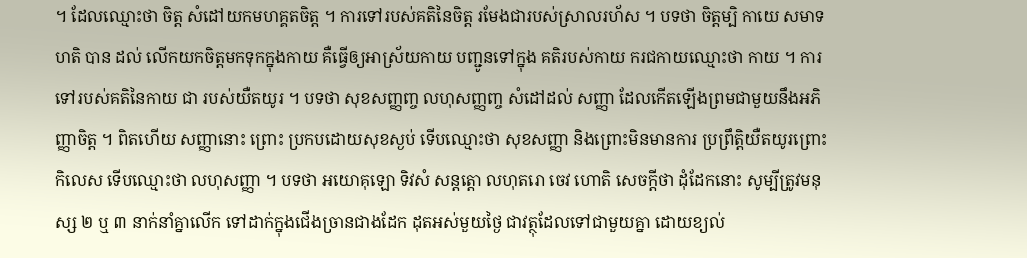។ ដែលឈ្មោះថា ចិត្ត សំដៅយកមហគ្គតចិត្ត ។ ការទៅរបស់គតិនៃចិត្ត រមែងជារបស់ស្រាលរហ័ស ។ បទថា ចិត្តម្បិ កាយេ សមាទហតិ បាន ដល់ លើកយកចិត្តមកទុកក្នុងកាយ គឺធ្វើឲ្យអាស្រ័យកាយ បញ្ជូនទៅក្នុង គតិរបស់កាយ ករជកាយឈ្មោះថា កាយ ។ ការទៅរបស់គតិនៃកាយ ជា របស់យឺតយូរ ។ បទថា សុខសញ្ញញ្ច លហុសញ្ញញ្ច សំដៅដល់ សញ្ញា ដែលកើតឡើងព្រមជាមួយនឹងអភិញ្ញាចិត្ត ។ ពិតហើយ សញ្ញានោះ ព្រោះ ប្រកបដោយសុខស្ងប់ ទើបឈ្មោះថា សុខសញ្ញា និងព្រោះមិនមានការ ប្រព្រឹត្តិយឺតយូរព្រោះកិលេស ទើបឈ្មោះថា លហុសញ្ញា ។ បទថា អយោគុឡោ ទិវសំ សន្តត្តោ លហុតរោ ចេវ ហោតិ សេចក្តីថា ដុំដែកនោះ សូម្បីត្រូវមនុស្ស ២ ឬ ៣ នាក់នាំគ្នាលើក ទៅដាក់ក្នុងជើងច្រានជាងដែក ដុតអស់មួយថ្ងៃ ជាវត្ថុដែលទៅជាមួយគ្នា ដោយខ្យល់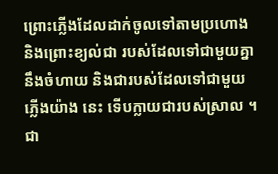ព្រោះភ្លើងដែលដាក់ចូលទៅតាមប្រហោង និងព្រោះខ្យល់ជា របស់ដែលទៅជាមួយគ្នានឹងចំហាយ និងជារបស់ដែលទៅជាមួយភ្លើងយ៉ាង នេះ ទើបក្លាយជារបស់ស្រាល ។ ជា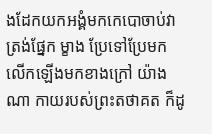ងដែកយកអង្គំមកកេបោចាប់វាត្រង់ផ្នែក ម្ខាង ប្រែទៅប្រែមក លើកឡើងមកខាងក្រៅ យ៉ាងណា កាយរបស់ព្រះតថាគត ក៏ដូ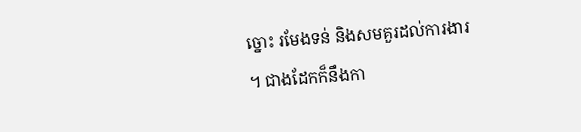ច្នោះ រមែងទន់ និងសមគួរដល់ការងារ ។ ជាងដែកក៏នឹងកា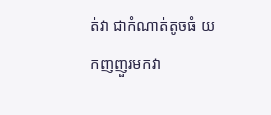ត់វា ជាកំណាត់តូចធំ យកញញួរមកវា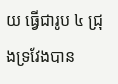យ ធ្វើជារូប ៤ ជ្រុងទ្រវែងបាន